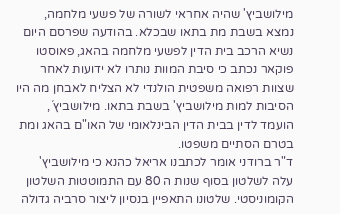מילושביץ' שהיה אחראי לשורה של פשעי מלחמה, נמצא בשבת מת בתאו שבכלא. בהודעה שפרסם היום נשיא הרכב בית הדין לפשעי מלחמה בהאג, פאוסטו פוקאר נכתב כי סיבת המוות נותרו לא ידועות לאחר שצוות רפואה משפטית הולנדי לא הצליח לאבחן מה היו הסיבות למות מילושביץ' בשבת בתאו. מילושביץ´, הועמד לדין בבית הדין הבינלאומי של האו"ם בהאג ומת בטרם הסתיים משפטו.
ד"ר ברודני אומר לכתבנו אריאל כהנא כי מילושביץ' עלה לשלטון בסוף שנות ה 80 עם התמוטטות השלטון הקומוניסטי. שלטונו התאפיין בנסיון ליצור סרביה גדולה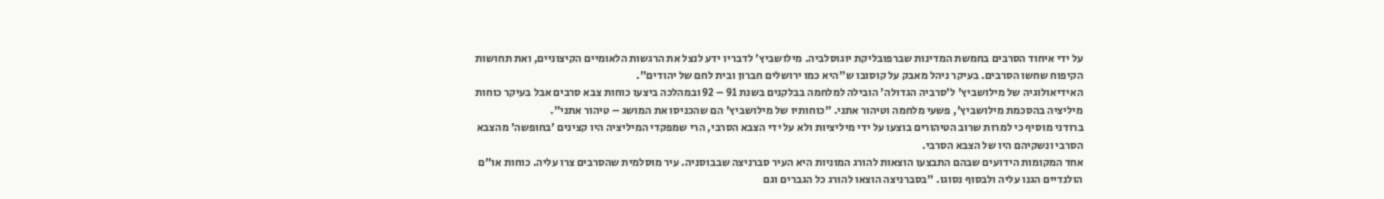על ידי איחוד הסרבים בחמשת המדינות שברפובליקת יוגוסלביה. מילושביץ' לדבריו ידע לנצל את הרגשות הלאומיים הקיצוניים, ואת תחושות הקיפוח שחשו הסרבים. בעיקר ניהל מאבק על קוסובו ש"היא כמו ירושלים חברון ובית לחם של יהודים".
האידיאולוגיה של מילושביץ' ל'סרביה הגדולה' הובילה למלחמה בבלקנים בשנת 91 – 92 ובמהלכה ביצעו כוחות צבא סרבים אבל בעיקר כוחות מיליציה בהסכמת מילושביץ', פשעי מלחמה וטיהור אתני. "כוחותיו של מילושביץ' הם שהכניסו את המושג – טיהור אתני".
ברודני מוסיף כי למרות שרוב הטיהורים בוצעו על ידי מיליציות ולא על ידי הצבא הסרבי, הרי שמפקדי המיליציה היו קצינים 'בחופשה' מהצבא הסרבי ונשקיהם היו של הצבא הסרבי.
אחד המקומות הידועים שבהם התבצעו הוצאות להורג המוניות היא העיר סברניצה שבבוסניה. עיר מוסלמית שהסרבים צרו עליה. כוחות או"ם הולנדיים הגנו עליה ולבסוף נסוגו. "בסברניצה הוצאו להורג כל הגברים וגם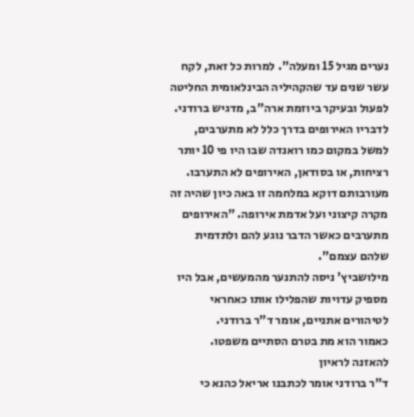נערים מגיל 15 ומעלה". למרות כל זאת, לקח עשר שנים עד שהקהיליה הבינלאומית החליטה לפעול ובעיקר ביוזמת ארה"ב, מדגיש ברודני.
לדבריו האירופים בדרך כלל לא מתערבים, למשל במקום כמו רואנדה שבו היו פי 10 יותר רציחות, או בסודאן, האירופים לא התערבו. מעורבותם דוקא במלחמה זו באה כיון שהיה זה מקרה קיצוני ועל אדמת אירופה. "האירופים מתערבים כאשר הדבר נוגע להם ולתדמית שלהם עצמם".
מילושביץ' ניסה להתנער מהמעשים, אבל היו מספיק עדויות שהפלילו אותו כאחראי לטיהורים אתניים, אומר ד"ר ברודני.
כאמור הוא מת בטרם הסתיים משפטו.
להאזנה לראיון
ד"ר ברודני אומר לכתבנו אריאל כהנא כי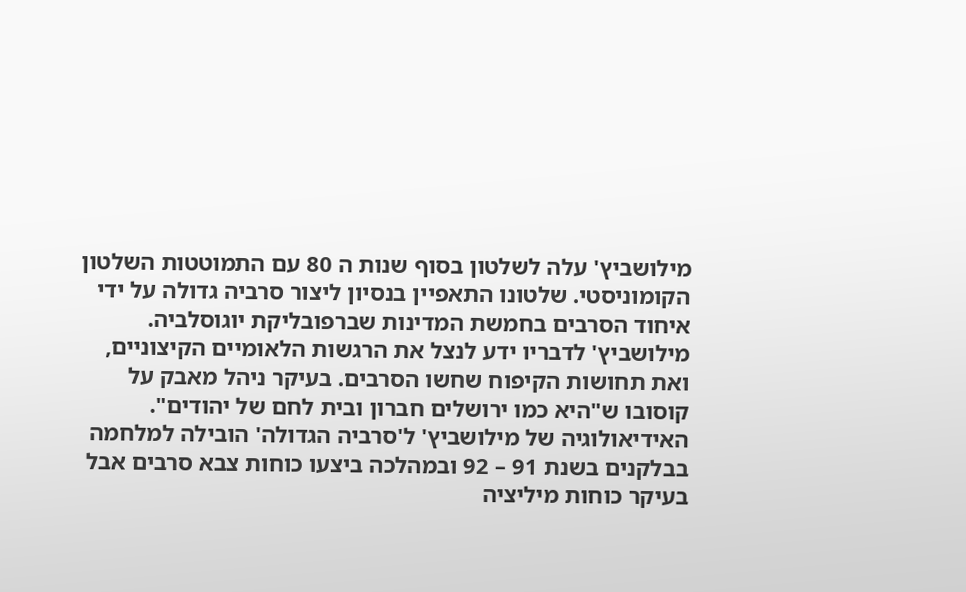מילושביץ' עלה לשלטון בסוף שנות ה 80 עם התמוטטות השלטון הקומוניסטי. שלטונו התאפיין בנסיון ליצור סרביה גדולה על ידי איחוד הסרבים בחמשת המדינות שברפובליקת יוגוסלביה. מילושביץ' לדבריו ידע לנצל את הרגשות הלאומיים הקיצוניים, ואת תחושות הקיפוח שחשו הסרבים. בעיקר ניהל מאבק על קוסובו ש"היא כמו ירושלים חברון ובית לחם של יהודים".
האידיאולוגיה של מילושביץ' ל'סרביה הגדולה' הובילה למלחמה בבלקנים בשנת 91 – 92 ובמהלכה ביצעו כוחות צבא סרבים אבל בעיקר כוחות מיליציה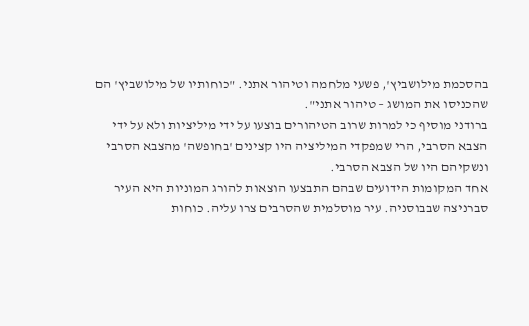בהסכמת מילושביץ', פשעי מלחמה וטיהור אתני. "כוחותיו של מילושביץ' הם שהכניסו את המושג – טיהור אתני".
ברודני מוסיף כי למרות שרוב הטיהורים בוצעו על ידי מיליציות ולא על ידי הצבא הסרבי, הרי שמפקדי המיליציה היו קצינים 'בחופשה' מהצבא הסרבי ונשקיהם היו של הצבא הסרבי.
אחד המקומות הידועים שבהם התבצעו הוצאות להורג המוניות היא העיר סברניצה שבבוסניה. עיר מוסלמית שהסרבים צרו עליה. כוחות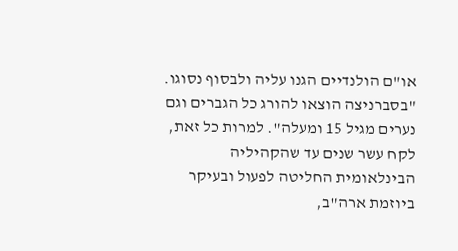או"ם הולנדיים הגנו עליה ולבסוף נסוגו. "בסברניצה הוצאו להורג כל הגברים וגם נערים מגיל 15 ומעלה". למרות כל זאת, לקח עשר שנים עד שהקהיליה הבינלאומית החליטה לפעול ובעיקר ביוזמת ארה"ב,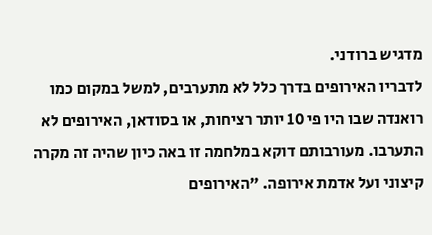מדגיש ברודני.
לדבריו האירופים בדרך כלל לא מתערבים, למשל במקום כמו רואנדה שבו היו פי 10 יותר רציחות, או בסודאן, האירופים לא התערבו. מעורבותם דוקא במלחמה זו באה כיון שהיה זה מקרה קיצוני ועל אדמת אירופה. "האירופים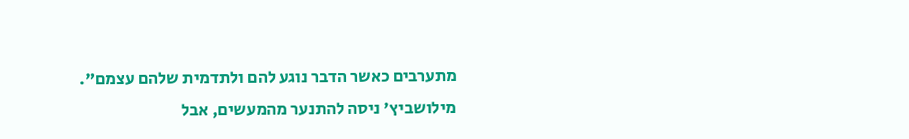מתערבים כאשר הדבר נוגע להם ולתדמית שלהם עצמם".
מילושביץ' ניסה להתנער מהמעשים, אבל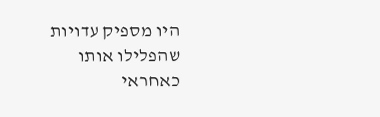היו מספיק עדויות שהפלילו אותו כאחראי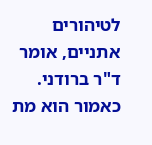לטיהורים אתניים, אומר ד"ר ברודני.
כאמור הוא מת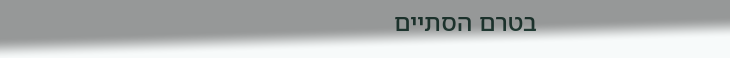בטרם הסתיים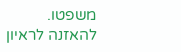משפטו.
להאזנה לראיון